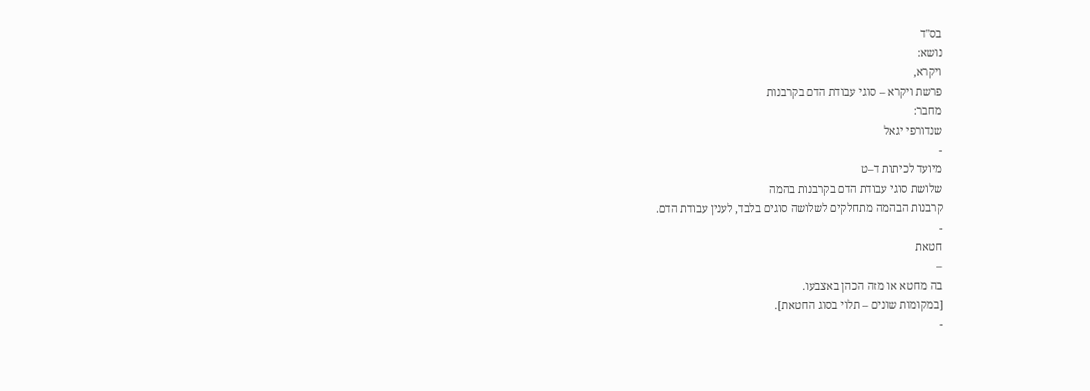בס"ד
נושא:
ויקרא,
פרשת ויקרא – סוגי עבודת הדם בקרבנות
מחבר:
שנדורפי יגאל
-
מיועד לכיתות ד–ט
שלושת סוגי עבודת הדם בקרבנות בהמה
קרבנות הבהמה מתחלקים לשלושה סוגים בלבד, לענין עבודת הדם.
-
חטאת
–
בה מחטא או מזה הכהן באצבעו.
[במקומות שונים – תלוי בסוג החטאת].
-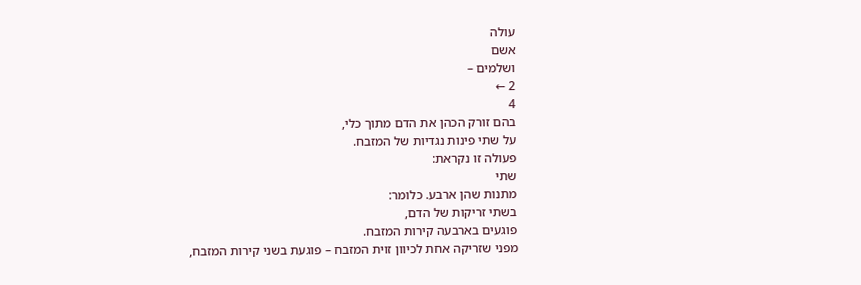עולה
אשם
ושלמים –
2 ←
4
בהם זורק הכהן את הדם מתוך כלי,
על שתי פינות נגדיות של המזבח.
פעולה זו נקראת:
שתי
מתנות שהן ארבע. כלומר:
בשתי זריקות של הדם,
פוגעים בארבעה קירות המזבח.
מפני שזריקה אחת לכיוון זוית המזבח – פוגעת בשני קירות המזבח,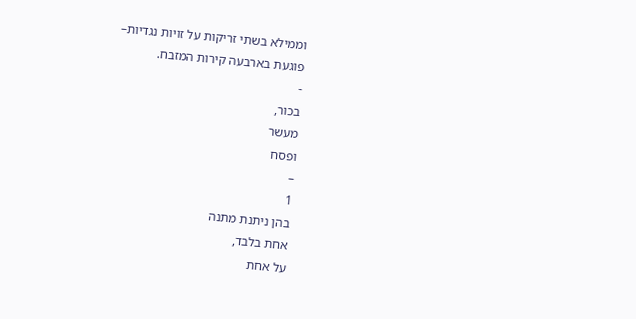וממילא בשתי זריקות על זויות נגדיות–
פוגעת בארבעה קירות המזבח.
-
בכור,
מעשר
ופסח
–
1
בהן ניתנת מתנה
אחת בלבד,
על אחת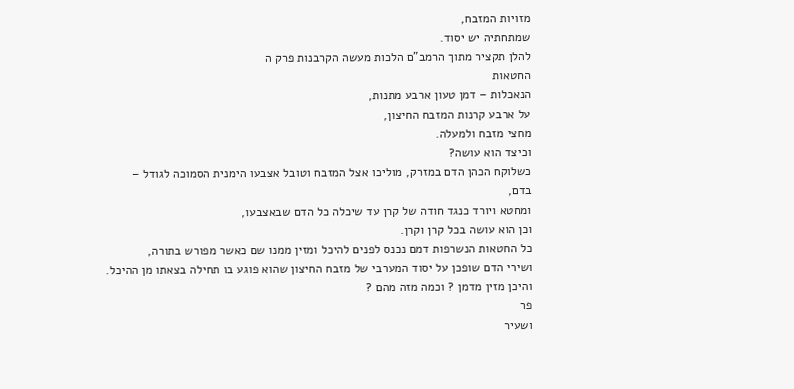מזויות המזבח,
שמתחתיה יש יסוד.
להלן תקציר מתוך הרמב"ם הלכות מעשה הקרבנות פרק ה
החטאות
הנאכלות – דמן טעון ארבע מתנות,
על ארבע קרנות המזבח החיצון,
מחצי מזבח ולמעלה.
וכיצד הוא עושה?
כשלוקח הכהן הדם במזרק, מוליכו אצל המזבח וטובל אצבעו הימנית הסמוכה לגודל –
בדם,
ומחטא ויורד כנגד חודה של קרן עד שיכלה כל הדם שבאצבעו,
וכן הוא עושה בכל קרן וקרן.
כל החטאות הנשרפות דמם נכנס לפנים להיכל ומזין ממנו שם כאשר מפורש בתורה,
ושירי הדם שופכן על יסוד המערבי של מזבח החיצון שהוא פוגע בו תחילה בצאתו מן ההיכל.
והיכן מזין מדמן ? וכמה מזה מהם ?
פר
ושעיר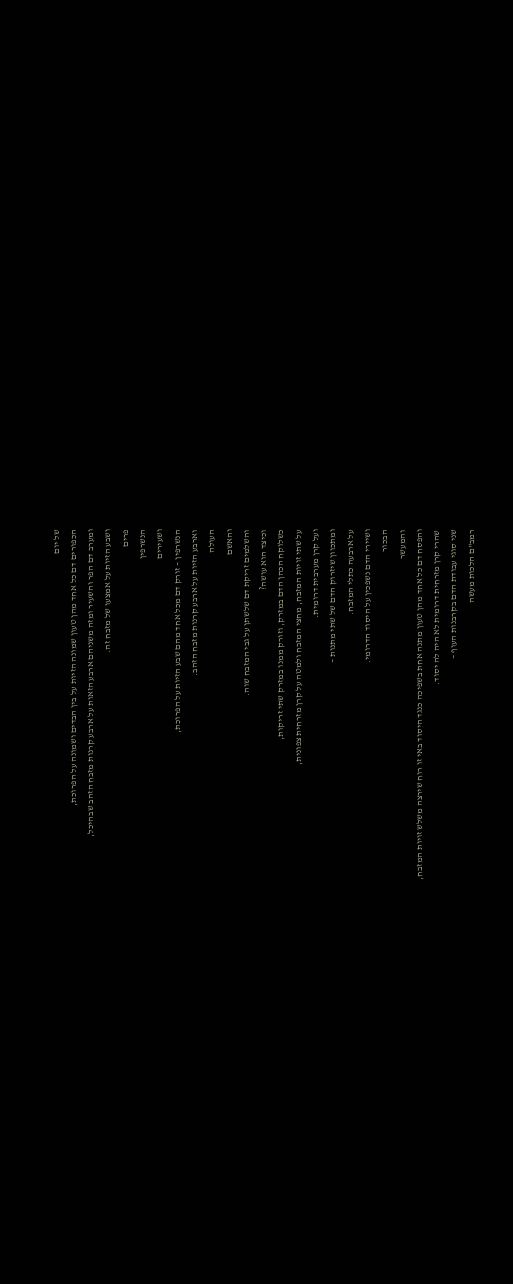של יום
הכפורים דם כל אחד מהן טעון שמונה הזיות על בין הבדים ושמונה על הפרוכת,
ומערב דם הפר והשעיר ומזה משניהם ארבע הזאות על ארבע קרנות מזבח הזהב שבהיכל,
ושבע הזיות על אמצעו של מזבח זה.
פרים
הנשרפין
ושעירים
הנשרפין – זורק דם מכל אחד מהם שבע הזיות על הפרוכת,
וארבע הזיות על ארבע קרנות מזבח הזהב.
העולה
והאשם
והשלמים זריקת דם שלשתן על גבי המזבח שוה.
וכיצד הוא עושה?
כשלוקח הכהן הדם במזרק, וזורק ממנו במזרק שתי זריקות,
על שתי זויות המזבח, מחצי המזבח ולמטה על קרן מזרחית צפונית,
ועל קרן מערבית דרומית.
ומתכוון שיזרוק הדם של שתי מתנות –
על ארבעה כתלי המזבח.
ושיירי הדם נשפכין על היסוד הדרומי.
הבכור
והמעשר
והפסח דם כל אחד מהן טעון מתנה אחת בשפיכה כנגד היסוד באי זו רוח שירצה משלש זויות המזבח,
שהרי קרן מזרחית דרומית לא היה לה יסוד.
שני סוגי עבודת הדם בקרבנות העוף –
רמב"ם הלכות מעשה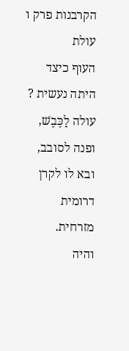הקרבנות פרק ו
עולת
העוף כיצד היתה נעשית ?
עולה לַכֶּבֶשׁ, ופנה לסובב, ובא לו לקרן דרומית מזרחית.
והיה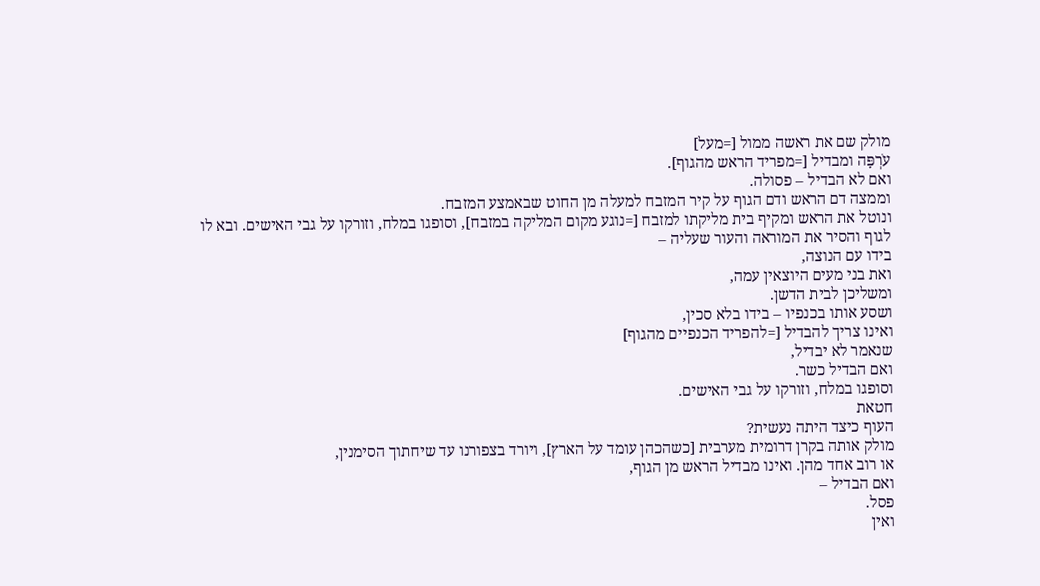מולק שם את ראשה ממול [=מעל]
עֹרְפָּה ומבדיל [=מפריד הראש מהגוף].
ואם לא הבדיל – פסולה.
וממצה דם הראש ודם הגוף על קיר המזבח למעלה מן החוט שבאמצע המזבח.
ונוטל את הראש ומקיף בית מליקתו למזבח [=נוגע מקום המליקה במזבח], וסופגו במלח, וזורקו על גבי האישים. ובא לו לגוף והסיר את המוראה והעור שעליה –
בידו עם הנוצה,
ואת בני מעים היוצאין עמה,
ומשליכן לבית הדשן.
ושסע אותו בכנפיו – בידו בלא סכין,
ואינו צריך להבדיל [=להפריד הכנפיים מהגוף]
שנאמר לא יבדיל,
ואם הבדיל כשר.
וסופגו במלח, וזורקו על גבי האישים.
חטאת
העוף כיצד היתה נעשית?
מולק אותה בקרן דרומית מערבית [כשהכהן עומד על הארץ], ויורד בצפורנו עד שיחתוך הסימנין,
או רוב אחד מהן. ואינו מבדיל הראש מן הגוף,
ואם הבדיל –
פסל.
ואין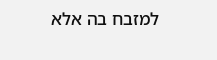למזבח בה אלא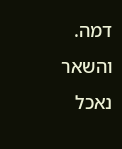דמה.
והשאר נאכל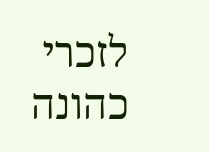לזכרי כהונה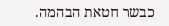כבשר חטאת הבהמה.